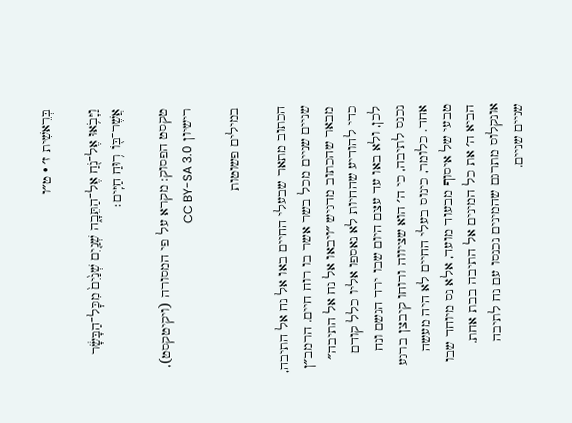בְּרֵאשִׁית ז׳ · ט״ו

וַיָּבֹ֥אוּ אֶל־נֹ֖חַ אֶל־הַתֵּבָ֑ה שְׁנַ֤יִם שְׁנַ֙יִם֙ מִכׇּל־הַבָּשָׂ֔ר אֲשֶׁר־בּ֖וֹ ר֥וּחַ חַיִּֽים׃

טקסט הפסוק: מקרא על פי המסורה (ויקיטקסט), רישיון CC BY-SA 3.0

במילים פשוטות

הכתוב מתאר שבעלי החיים באו אל נח אל התיבה, שניים שניים מכל בשר אשר בו רוח חיים. הרמב״ן מבאר שהכתוב מדגיש ״ויבאו אל נח אל התיבה״ כדי להודיע שהחיות לא נאספו אליו כלל קודם לכן, ולא באו עד עצם היום שבו ירד הגשם ונח נכנס לתיבה, כי ה׳ הוא שציווה ורוחו קיבצן ברגע אחד. כלומר, כינוס בעלי החיים לא היה מעשה טבעי של איסוף מבעוד מועד, אלא נס מיוחד שבו הביא ה׳ את כל המינים אל התיבה בבת אחת. אונקלוס מתרגם שהמינים נכנסו עם נח לתיבה שניים שניים.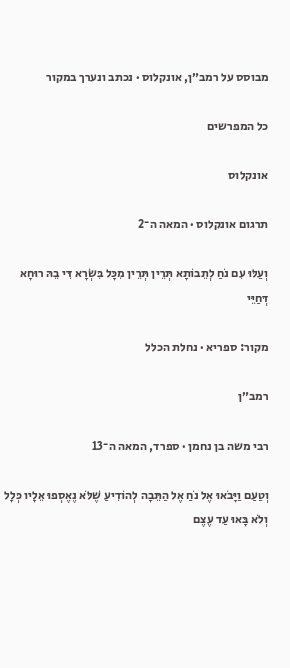מבוסס על רמב״ן, אונקלוס · נכתב ונערך במקור

כל המפרשים

אונקלוס

תרגום אונקלוס · המאה ה־2

וְעַלּוּ עִם נֹחַ לְתֵבוֹתָא תְּרֵין תְּרֵין מִכָּל בִּשְׂרָא דִּי בֵהּ רוּחָא דְּחַיֵּי

מקור: ספריא · נחלת הכלל

רמב״ן

רבי משה בן נחמן · ספרד, המאה ה־13

וְטַעַם וַיָּבֹאוּ אֶל נֹחַ אֶל הַתֵּבָה לְהוֹדִיעַ שֶׁלֹּא נֶאֶסְפוּ אֵלָיו כְּלָל וְלֹא בָּאוּ עַד עֶצֶם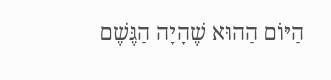הַיּוֹם הַהוּא שֶׁהָיָה הַגֶּשֶׁם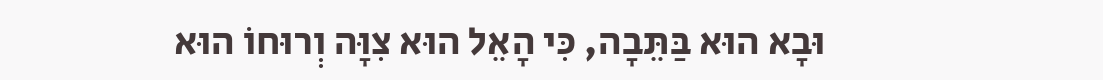וּבָא הוּא בַּתֵּבָה, כִּי הָאֵל הוּא צִוָּה וְרוּחוֹ הוּא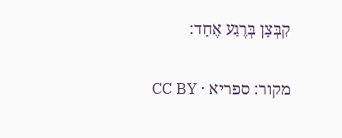קִבְּצָן בְּרֶגַע אֶחָד:

מקור: ספריא · CC BY